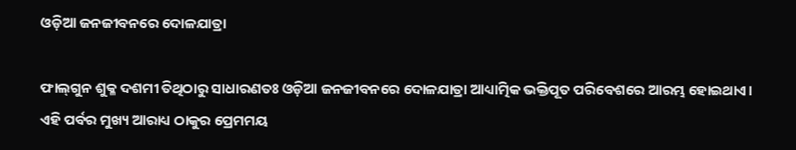ଓଡ଼ିଆ ଜନଜୀବନରେ ଦୋଳଯାତ୍ରା

ଫାଲ୍‌ଗୁନ ଶୁକ୍ଳ ଦଶମୀ ତିଥିଠାରୁ ସାଧାରଣତଃ ଓଡ଼ିଆ ଜନଜୀବନରେ ଦୋଳଯାତ୍ରା ଆଧ୍ୟାତ୍ମିକ ଭକ୍ତିପୂତ ପରିବେଶରେ ଆରମ୍ଭ ହୋଇଥାଏ। ଏହି ପର୍ବର ମୁଖ୍ୟ ଆରାଧ୍ୟ ଠାକୁର ପ୍ରେମମୟ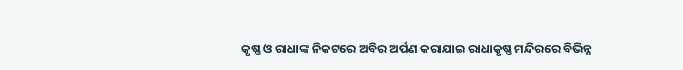କୃଷ୍ଣ ଓ ରାଧାଙ୍କ ନିକଟରେ ଅବିର ଅର୍ପଣ କରାଯାଇ ରାଧାକୃଷ୍ଣ ମନ୍ଦିରରେ ବିଭିନ୍ନ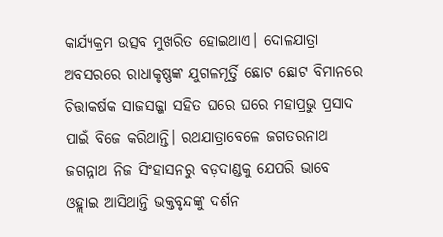କାର୍ଯ୍ୟକ୍ରମ ଉତ୍ସବ ମୁଖରିତ ହୋଇଥାଏ। ଦୋଳଯାତ୍ରା ଅବସରରେ ରାଧାକୃଷ୍ଣଙ୍କ ଯୁଗଳମୂର୍ତ୍ତି ଛୋଟ ଛୋଟ ବିମାନରେ ଚିତ୍ତାକର୍ଷକ ସାଜସଜ୍ଜା ସହିତ ଘରେ ଘରେ ମହାପ୍ରଭୁ ପ୍ରସାଦ ପାଇଁ ବିଜେ କରିଥାନ୍ତି। ରଥଯାତ୍ରାବେଳେ ଜଗତରନାଥ ଜଗନ୍ନାଥ ନିଜ ସିଂହାସନରୁ ବଡ଼ଦାଣ୍ଡକୁ ଯେପରି ଭାବେ ଓହ୍ଲାଇ ଆସିଥାନ୍ତି ଭକ୍ତବୃନ୍ଦଙ୍କୁ ଦର୍ଶନ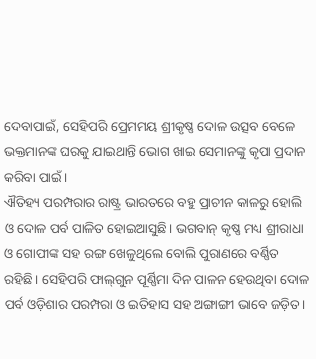ଦେବାପାଇଁ, ସେହିପରି ପ୍ରେମମୟ ଶ୍ରୀକୃଷ୍ଣ ଦୋଳ ଉତ୍ସବ ବେଳେ ଭକ୍ତମାନଙ୍କ ଘରକୁ ଯାଇଥାନ୍ତି ଭୋଗ ଖାଇ ସେମାନଙ୍କୁ କୃପା ପ୍ରଦାନ କରିବା ପାଇଁ।
ଐତିହ୍ୟ ପରମ୍ପରାର ରାଷ୍ଟ୍ର ଭାରତରେ ବହୁ ପ୍ରାଚୀନ କାଳରୁ ହୋଲି ଓ ଦୋଳ ପର୍ବ ପାଳିତ ହୋଇଆସୁଛି। ଭଗବାନ୍‌ କୃଷ୍ଣ ମଧ୍ୟ ଶ୍ରୀରାଧା ଓ ଗୋପୀଙ୍କ ସହ ରଙ୍ଗ ଖେଳୁଥିଲେ ବୋଲି ପୁରାଣରେ ବର୍ଣ୍ଣିତ ରହିଛି। ସେହିପରି ଫାଲ୍‌ଗୁନ ପୂର୍ଣ୍ଣିମା ଦିନ ପାଳନ ହେଉଥିବା ଦୋଳ ପର୍ବ ଓଡ଼ିଶାର ପରମ୍ପରା ଓ ଇତିହାସ ସହ ଅଙ୍ଗାଙ୍ଗୀ ଭାବେ ଜଡ଼ିତ।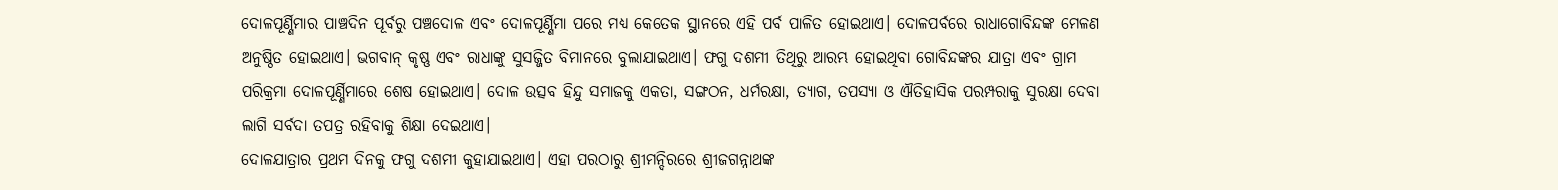ଦୋଳପୂର୍ଣ୍ଣିମାର ପାଞ୍ଚଦିନ ପୂର୍ବରୁ ପଞ୍ଚଦୋଳ ଏବଂ ଦୋଳପୂର୍ଣ୍ଣିମା ପରେ ମଧ୍ୟ କେତେକ ସ୍ଥାନରେ ଏହି ପର୍ବ ପାଳିତ ହୋଇଥାଏ। ଦୋଳପର୍ବରେ ରାଧାଗୋବିନ୍ଦଙ୍କ ମେଳଣ ଅନୁଷ୍ଠିତ ହୋଇଥାଏ। ଭଗବାନ୍‌ କୃଷ୍ଣ ଏବଂ ରାଧାଙ୍କୁ ସୁସଜ୍ଜିତ ବିମାନରେ ବୁଲାଯାଇଥାଏ। ଫଗୁ ଦଶମୀ ତିଥିରୁ ଆରମ୍ଭ ହୋଇଥିବା ଗୋବିନ୍ଦଙ୍କର ଯାତ୍ରା ଏବଂ ଗ୍ରାମ ପରିକ୍ରମା ଦୋଳପୂର୍ଣ୍ଣିମାରେ ଶେଷ ହୋଇଥାଏ। ଦୋଳ ଉତ୍ସବ ହିନ୍ଦୁ ସମାଜକୁ ଏକତା, ସଙ୍ଗଠନ, ଧର୍ମରକ୍ଷା, ତ୍ୟାଗ, ତପସ୍ୟା ଓ ଐତିହାସିକ ପରମ୍ପରାକୁ ସୁରକ୍ଷା ଦେବା ଲାଗି ସର୍ବଦା ତପତ୍ର ରହିବାକୁ ଶିକ୍ଷା ଦେଇଥାଏ।
ଦୋଳଯାତ୍ରାର ପ୍ରଥମ ଦିନକୁ ଫଗୁ ଦଶମୀ କୁହାଯାଇଥାଏ। ଏହା ପରଠାରୁ ଶ୍ରୀମନ୍ଦିରରେ ଶ୍ରୀଜଗନ୍ନାଥଙ୍କ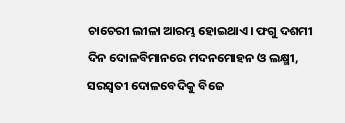ଚାଚେରୀ ଲୀଳା ଆରମ୍ଭ ହୋଇଥାଏ। ଫଗୁ ଦଶମୀ ଦିନ ଦୋଳବିମାନରେ ମଦନମୋହନ ଓ ଲକ୍ଷ୍ମୀ, ସରସ୍ବତୀ ଦୋଳବେଦିକୁ ବିଜେ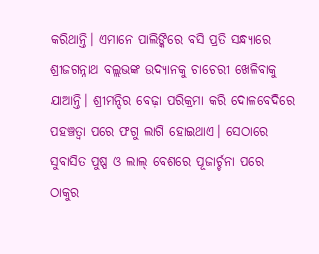କରିଥାନ୍ତି। ଏମାନେ ପାଲିଙ୍କିରେ ବସି ପ୍ରତି ସନ୍ଧ୍ୟାରେ ଶ୍ରୀଜଗନ୍ନାଥ ବଲ୍ଲଭଙ୍କ ଉଦ୍ୟାନକୁ ଚାଚେରୀ ଖେଳିବାକୁ ଯାଆନ୍ତି। ଶ୍ରୀମନ୍ଦିର ବେଢ଼ା ପରିକ୍ରମା କରି ଦୋଳବେଦିରେ ପହଞ୍ଚତ୍ବା ପରେ ଫଗୁ ଲାଗି ହୋଇଥାଏ। ସେଠାରେ ସୁବାସିତ ପୁଷ୍ପ ଓ ଲାଲ୍‌ ବେଶରେ ପୂଜାର୍ଚ୍ଚନା ପରେ ଠାକୁର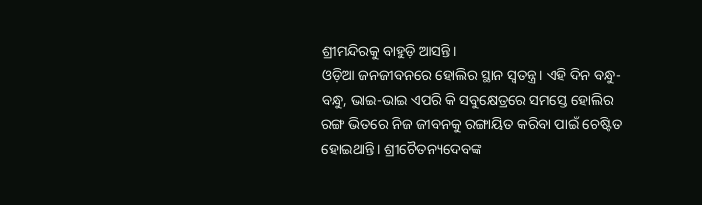ଶ୍ରୀମନ୍ଦିରକୁ ବାହୁଡ଼ି ଆସନ୍ତି।
ଓଡ଼ିଆ ଜନଜୀବନରେ ହୋଲିର ସ୍ଥାନ ସ୍ବତନ୍ତ୍ର। ଏହି ଦିନ ବନ୍ଧୁ-ବନ୍ଧୁ, ଭାଇ-ଭାଇ ଏପରି କି ସବୁକ୍ଷେତ୍ରରେ ସମସ୍ତେ ହୋଲିର ରଙ୍ଗ ଭିତରେ ନିଜ ଜୀବନକୁ ରଙ୍ଗାୟିତ କରିବା ପାଇଁ ଚେଷ୍ଟିତ ହୋଇଥାନ୍ତି। ଶ୍ରୀଚୈତନ୍ୟଦେବଙ୍କ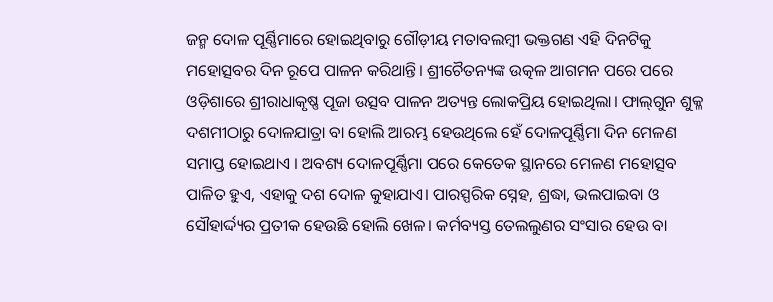ଜନ୍ମ ଦୋଳ ପୂର୍ଣ୍ଣିମାରେ ହୋଇଥିବାରୁ ଗୌଡ଼ୀୟ ମତାବଲମ୍ବୀ ଭକ୍ତଗଣ ଏହି ଦିନଟିକୁ ମହୋତ୍ସବର ଦିନ ରୂପେ ପାଳନ କରିଥାନ୍ତି। ଶ୍ରୀଚୈତନ୍ୟଙ୍କ ଉତ୍କଳ ଆଗମନ ପରେ ପରେ ଓଡ଼ିଶାରେ ଶ୍ରୀରାଧାକୃଷ୍ଣ ପୂଜା ଉତ୍ସବ ପାଳନ ଅତ୍ୟନ୍ତ ଲୋକପ୍ରିୟ ହୋଇଥିଲା। ଫାଲ୍‌ଗୁନ ଶୁକ୍ଳ ଦଶମୀଠାରୁ ଦୋଳଯାତ୍ରା ବା ହୋଲି ଆରମ୍ଭ ହେଉଥିଲେ ହେଁ ଦୋଳପୂର୍ଣ୍ଣିମା ଦିନ ମେଳଣ ସମାପ୍ତ ହୋଇଥାଏ । ଅବଶ୍ୟ ଦୋଳପୂର୍ଣ୍ଣିମା ପରେ କେତେକ ସ୍ଥାନରେ ମେଳଣ ମହୋତ୍ସବ ପାଳିତ ହୁଏ, ଏହାକୁ ଦଶ ଦୋଳ କୁହାଯାଏ। ପାରସ୍ପରିକ ସ୍ନେହ, ଶ୍ରଦ୍ଧା, ଭଲପାଇବା ଓ ସୌହାର୍ଦ୍ଦ୍ୟର ପ୍ରତୀକ ହେଉଛି ହୋଲି ଖେଳ। କର୍ମବ୍ୟସ୍ତ ତେଲଲୁଣର ସଂସାର ହେଉ ବା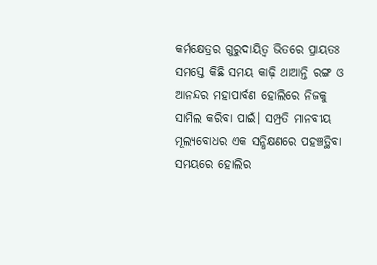କର୍ମକ୍ଷେତ୍ରର ଗୁରୁଦାୟିତ୍ୱ ଭିତରେ ପ୍ରାୟତଃ ସମସ୍ତେ କିଛି ସମୟ କାଢ଼ି ଥାଆନ୍ତି ରଙ୍ଗ ଓ ଆନନ୍ଦର ମହାପାର୍ବଣ ହୋଲିରେ ନିଜକୁ ସାମିଲ କରିବା ପାଇଁ। ସମ୍ପ୍ରତି ମାନବୀୟ ମୂଲ୍ୟବୋଧର ଏକ ସନ୍ଧିକ୍ଷଣରେ ପହଞ୍ଚତ୍ଥିବା ସମୟରେ ହୋଲିର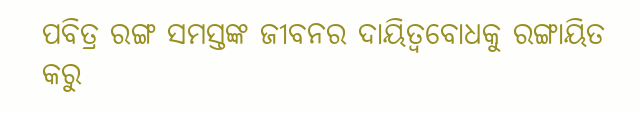ପବିତ୍ର ରଙ୍ଗ ସମସ୍ତଙ୍କ ଜୀବନର ଦାୟିତ୍ୱବୋଧକୁ ରଙ୍ଗାୟିତ କରୁ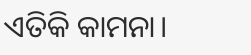ଏତିକି କାମନା।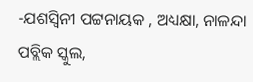-ଯଶସ୍ବିନୀ ପଟ୍ଟନାୟକ , ଅଧ୍ୟକ୍ଷା, ନାଳନ୍ଦା ପବ୍ଲିକ ସ୍କୁଲ,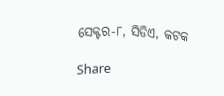ସେକ୍ଟର-୮, ସିଡିଏ, କଟକ

Share